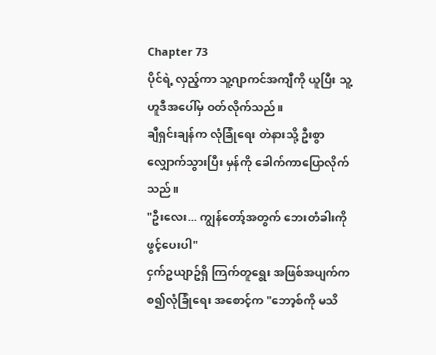Chapter 73
ပိုင်ရဲ့ လှည့်ကာ သူ့ဂျာကင်အကျီကို ယူပြီး သူ့ဟူဒီအပေါ်မှ ဝတ်လိုက်သည်။
ချီရှင်းချန်က လုံခြုံရေး တဲနားသို့ ဦးစွာ လျှောက်သွားပြီး မှန်ကို ခေါက်ကာပြောလိုက်သည်။
"ဦးလေး... ကျွန်တော့်အတွက် ဘေးတံခါးကို ဖွင့်ပေးပါ"
ငှက်ဥယျာဥ်ရှိ ကြက်တူရွေး အဖြစ်အပျက်ကစ၍လုံခြုံရေး အစောင့်က "ဘော့စ်ကို မသိ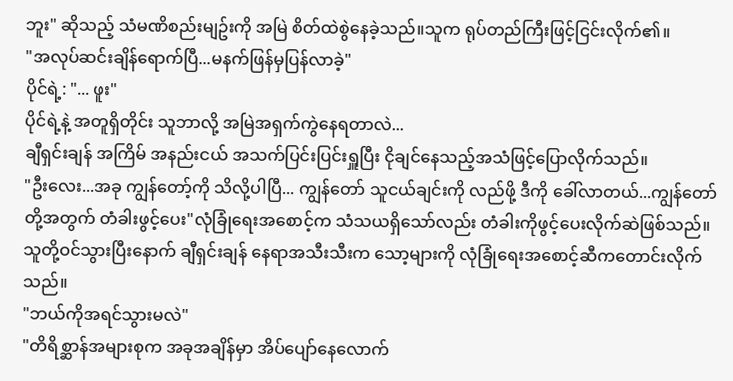ဘူး" ဆိုသည့် သံမဏိစည်းမျဥ်းကို အမြဲ စိတ်ထဲစွဲနေခဲ့သည်။သူက ရုပ်တည်ကြီးဖြင့်ငြင်းလိုက်၏။
"အလုပ်ဆင်းချိန်ရောက်ပြီ...မနက်ဖြန်မှပြန်လာခဲ့"
ပိုင်ရဲ့: "... ဖူး"
ပိုင်ရဲ့နဲ့ အတူရှိတိုင်း သူဘာလို့ အမြဲအရှက်ကွဲနေရတာလဲ...
ချီရှင်းချန် အကြိမ် အနည်းငယ် အသက်ပြင်းပြင်းရှူပြီး ငိုချင်နေသည့်အသံဖြင့်ပြောလိုက်သည်။
"ဦးလေး...အခု ကျွန်တော့်ကို သိလို့ပါပြီ... ကျွန်တော် သူငယ်ချင်းကို လည်ဖို့ ဒီကို ခေါ်လာတယ်...ကျွန်တော်တို့အတွက် တံခါးဖွင့်ပေး"လုံခြုံရေးအစောင့်က သံသယရှိသော်လည်း တံခါးကိုဖွင့်ပေးလိုက်ဆဲဖြစ်သည်။
သူတို့ဝင်သွားပြီးနောက် ချီရှင်းချန် နေရာအသီးသီးက သော့များကို လုံခြုံရေးအစောင့်ဆီကတောင်းလိုက်သည်။
"ဘယ်ကိုအရင်သွားမလဲ"
"တိရိစ္ဆာန်အများစုက အခုအချိန်မှာ အိပ်ပျော်နေလောက်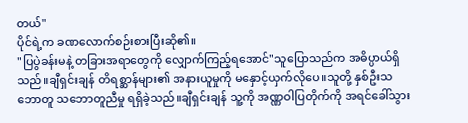တယ်"
ပိုင်ရဲ့က ခဏလောက်စဉ်းစားပြီးဆို၏။
"ပြပွဲခန်းမနဲ့ တခြားအရာတွေကို လျှောက်ကြည့်ရအောင်"သူပြောသည်က အဓိပ္ပာယ်ရှိသည်။ချီရှင်းချန် တိရစ္ဆာန်များ၏ အနားယူမှုကို မနှောင့်ယှက်လိုပေ။သူတို့ နှစ်ဦးသဘောတူ သဘောတူညီမှု ရရှိခဲ့သည်။ချီရှင်းချန် သူ့ကို အဏ္ဏဝါပြတိုက်ကို အရင်ခေါ်သွား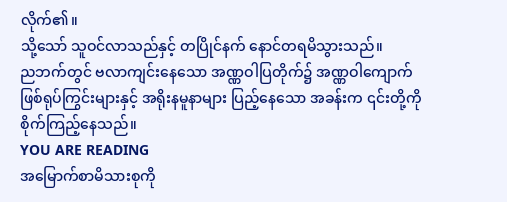လိုက်၏။
သို့သော် သူဝင်လာသည်နှင့် တပြိုင်နက် နောင်တရမိသွားသည်။
ညဘက်တွင် ဗလာကျင်းနေသော အဏ္ဏဝါပြတိုက်၌ အဏ္ဏဝါကျောက်ဖြစ်ရုပ်ကြွင်းများနှင့် အရိုးနမူနာများ ပြည့်နေသော အခန်းက ၎င်းတို့ကို စိုက်ကြည့်နေသည်။
YOU ARE READING
အမြောက်စာမိသားစုကို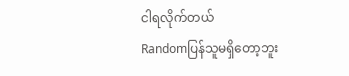ငါရလိုက်တယ်
Randomပြန်သူမရှိတော့ဘူး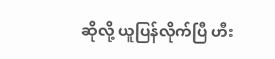ဆိုလို့ ယူပြန်လိုက်ပြီ ဟီး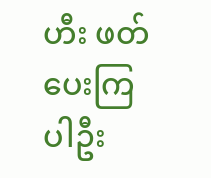ဟီး ဖတ်ပေးကြပါဦး